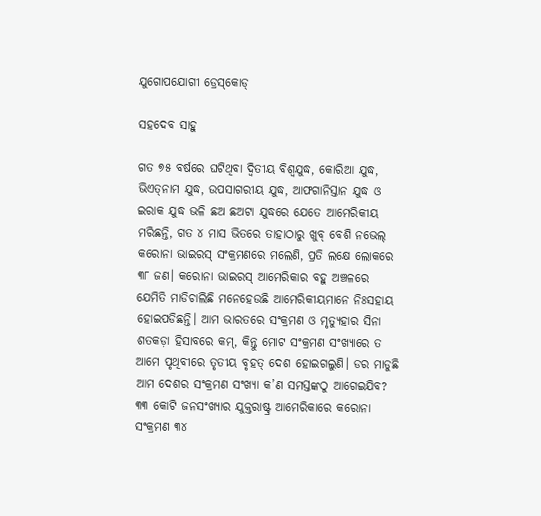ଯୁଗୋପଯୋଗୀ ଡ୍ରେସ୍‌କୋଡ୍‌

ସହଦେବ ସାହୁ

ଗତ ୭୫ ବର୍ଷରେ ଘଟିଥିବା ଦ୍ୱିତୀୟ ବିଶ୍ୱଯୁଦ୍ଧ, କୋରିଆ ଯୁଦ୍ଧ, ଭିଏତ୍‌ନାମ ଯୁଦ୍ଧ, ଉପସାଗରୀୟ ଯୁଦ୍ଧ, ଆଫଗାନିସ୍ତାନ ଯୁଦ୍ଧ ଓ ଇରାକ ଯୁଦ୍ଧ ଭଳି ଛଅ ଛଅଟା ଯୁଦ୍ଧରେ ଯେତେ ଆମେରିକୀୟ ମରିଛନ୍ତି, ଗତ ୪ ମାସ ଭିତରେ ତାହାଠାରୁ ଖୁବ୍‌ ବେଶି ନଭେଲ୍‌ କରୋନା ଭାଇରସ୍‌ ସଂକ୍ରମଣରେ ମଲେଣି, ପ୍ରତି ଲକ୍ଷେ ଲୋକରେ ୩୮ ଜଣ। କରୋନା ଭାଇରସ୍‌ ଆମେରିକାର ବହୁ ଅଞ୍ଚଳରେ ଯେମିତି ମାଡିଚାଲିଛି ମନେହେଉଛି ଆମେରିକୀୟମାନେ ନିଃସହାୟ ହୋଇପଡିଛନ୍ତି। ଆମ ଭାରତରେ ସଂକ୍ରମଣ ଓ ମୃତ୍ୟୁହାର ସିନା ଶତକଡ଼ା ହିସାବରେ କମ୍‌, କିନ୍ତୁ ମୋଟ ସଂକ୍ରମଣ ସଂଖ୍ୟାରେ ତ ଆମେ ପୃଥିବୀରେ ତୃତୀୟ ବୃହତ୍‌ ଦେଶ ହୋଇଗଲୁଣି। ଡର ମାଡୁଛି ଆମ ଦେଶର ସଂକ୍ରମଣ ସଂଖ୍ୟା କ’ଣ ସମସ୍ତଙ୍କଠୁ ଆଗେଇଯିବ? ୩୩ କୋଟି ଜନସଂଖ୍ୟାର ଯୁକ୍ତରାଷ୍ଟ୍ର ଆମେରିକାରେ କରୋନା ସଂକ୍ରମଣ ୩୪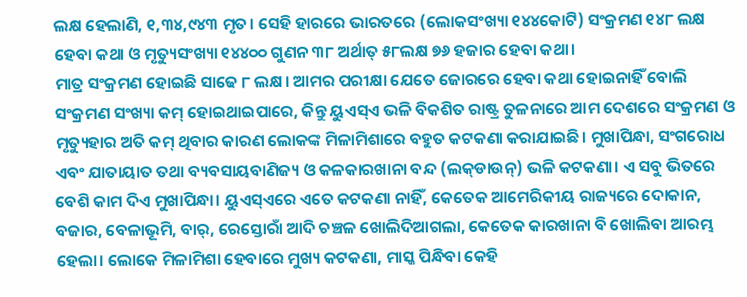ଲକ୍ଷ ହେଲାଣି, ୧,୩୪,୯୪୩ ମୃତ। ସେହି ହାରରେ ଭାରତରେ (ଲୋକସଂଖ୍ୟା ୧୪୪କୋଟି) ସଂକ୍ରମଣ ୧୪୮ ଲକ୍ଷ ହେବା କଥା ଓ ମୃତ୍ୟୁସଂଖ୍ୟା ୧୪୪୦୦ ଗୁଣନ ୩୮ ଅର୍ଥାତ୍‌ ୫୮ଲକ୍ଷ ୭୬ ହଜାର ହେବା କଥା।
ମାତ୍ର ସଂକ୍ରମଣ ହୋଇଛି ସାଢେ ୮ ଲକ୍ଷ। ଆମର ପରୀକ୍ଷା ଯେତେ ଜୋରରେ ହେବା କଥା ହୋଇନାହିଁ ବୋଲି ସଂକ୍ରମଣ ସଂଖ୍ୟା କମ୍‌ ହୋଇଥାଇପାରେ, କିନ୍ତୁ ୟୁଏସ୍‌ଏ ଭଳି ବିକଶିତ ରାଷ୍ଟ୍ର ତୁଳନାରେ ଆମ ଦେଶରେ ସଂକ୍ରମଣ ଓ ମୃତ୍ୟୁହାର ଅତି କମ୍‌ ଥିବାର କାରଣ ଲୋକଙ୍କ ମିଳାମିଶାରେ ବହୁତ କଟକଣା କରାଯାଇଛି। ମୁଖାପିନ୍ଧା, ସଂଗରୋଧ ଏବଂ ଯାତାୟାତ ତଥା ବ୍ୟବସାୟବାଣିଜ୍ୟ ଓ କଳକାରଖାନା ବନ୍ଦ (ଲକ୍‌ଡାଉନ୍‌) ଭଳି କଟକଣା। ଏ ସବୁ ଭିତରେ ବେଶି କାମ ଦିଏ ମୁଖାପିନ୍ଧା। ୟୁଏସ୍‌ଏରେ ଏତେ କଟକଣା ନାହିଁ, କେତେକ ଆମେରିକୀୟ ରାଜ୍ୟରେ ଦୋକାନ, ବଜାର, ବେଳାଭୂମି, ବାର୍‌, ରେସ୍ତୋରାଁ ଆଦି ଚଞ୍ଚଳ ଖୋଲିଦିଆଗଲା, କେତେକ କାରଖାନା ବି ଖୋଲିବା ଆରମ୍ଭ ହେଲା। ଲୋକେ ମିଳାମିଶା ହେବାରେ ମୁଖ୍ୟ କଟକଣା, ମାସ୍କ ପିନ୍ଧିବା କେହି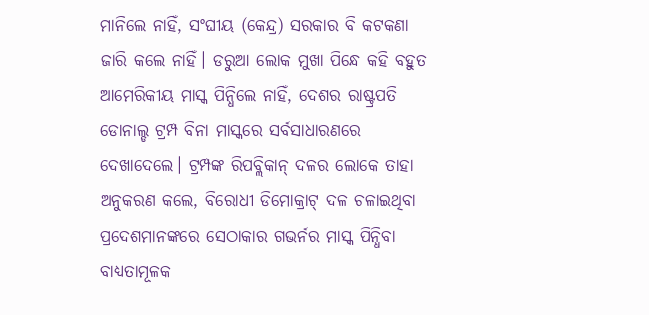ମାନିଲେ ନାହିଁ, ସଂଘୀୟ (କେନ୍ଦ୍ର) ସରକାର ବି କଟକଣା ଜାରି କଲେ ନାହିଁ। ଡରୁଆ ଲୋକ ମୁଖା ପିନ୍ଧେ କହି ବହୁତ ଆମେରିକୀୟ ମାସ୍କ ପିନ୍ଧିଲେ ନାହିଁ, ଦେଶର ରାଷ୍ଟ୍ରପତି ଡୋନାଲ୍ଡ ଟ୍ରମ୍ପ ବିନା ମାସ୍କରେ ସର୍ବସାଧାରଣରେ ଦେଖାଦେଲେ। ଟ୍ରମ୍ପଙ୍କ ରିପବ୍ଲିକାନ୍‌ ଦଳର ଲୋକେ ତାହା ଅନୁକରଣ କଲେ, ବିରୋଧୀ ଡିମୋକ୍ରାଟ୍‌ ଦଳ ଚଳାଇଥିବା ପ୍ରଦେଶମାନଙ୍କରେ ସେଠାକାର ଗଭର୍ନର ମାସ୍କ ପିନ୍ଧିବା ବାଧ୍ୟତାମୂଳକ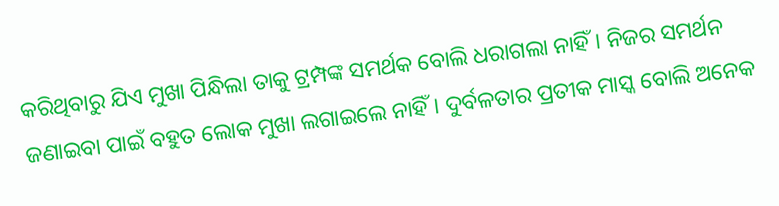କରିଥିବାରୁ ଯିଏ ମୁଖା ପିନ୍ଧିଲା ତାକୁ ଟ୍ରମ୍ପଙ୍କ ସମର୍ଥକ ବୋଲି ଧରାଗଲା ନାହିଁ। ନିଜର ସମର୍ଥନ ଜଣାଇବା ପାଇଁ ବହୁତ ଲୋକ ମୁଖା ଲଗାଇଲେ ନାହିଁ। ଦୁର୍ବଳତାର ପ୍ରତୀକ ମାସ୍କ ବୋଲି ଅନେକ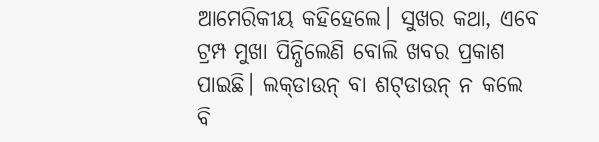ଆମେରିକୀୟ କହିହେଲେ। ସୁଖର କଥା, ଏବେ ଟ୍ରମ୍ପ ମୁଖା ପିନ୍ଧିଲେଣି ବୋଲି ଖବର ପ୍ରକାଶ ପାଇଛି। ଲକ୍‌ଡାଉନ୍‌ ବା ଶଟ୍‌ଡାଉନ୍‌ ନ କଲେ ବି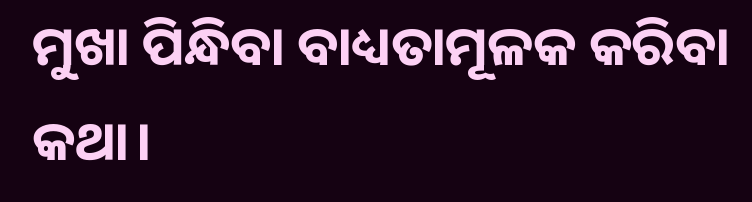ମୁଖା ପିନ୍ଧିବା ବାଧ୍ୟତାମୂଳକ କରିବା କଥା।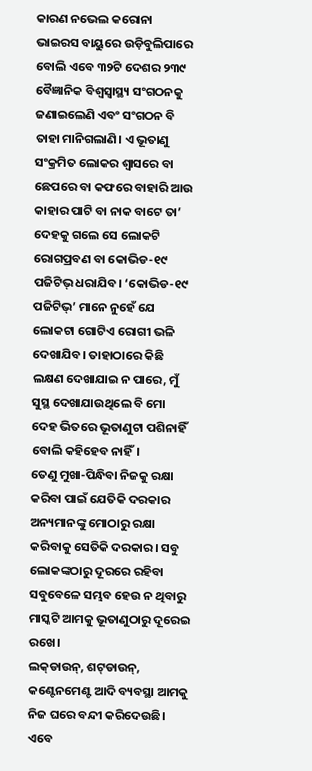କାରଣ ନଭେଲ କରୋନା ଭାଇରସ ବାୟୁରେ ଉଡ଼ିବୁଲିପାରେ ବୋଲି ଏବେ ୩୨ଟି ଦେଶର ୨୩୯ ବୈଜ୍ଞାନିକ ବିଶ୍ୱସ୍ବାସ୍ଥ୍ୟ ସଂଗଠନକୁ ଜଣାଇଲେଣି ଏବଂ ସଂଗଠନ ବି ତାହା ମାନିଗଲାଣି। ଏ ଭୂତାଣୁ ସଂକ୍ରମିତ ଲୋକର ଶ୍ୱାସରେ ବା ଛେପରେ ବା କଫରେ ବାହାରି ଆଉ କାହାର ପାଟି ବା ନାକ ବାଟେ ତା’ ଦେହକୁ ଗଲେ ସେ ଲୋକଟି ରୋଗପ୍ରବଣ ବା କୋଭିଡ-୧୯ ପଜିଟିଭ୍‌ ଧରାଯିବ। ‘କୋଭିଡ-୧୯ ପଜିଟିଭ୍‌’ ମାନେ ନୁହେଁ ଯେ ଲୋକଟା ଗୋଟିଏ ରୋଗୀ ଭଳି ଦେଖାଯିବ। ତାହାଠାରେ କିଛି ଲକ୍ଷଣ ଦେଖାଯାଇ ନ ପାରେ, ମୁଁ ସୁସ୍ଥ ଦେଖାଯାଉଥିଲେ ବି ମୋ ଦେହ ଭିତରେ ଭୂତାଣୁଟା ପଶିନାହିଁ ବୋଲି କହିହେବ ନାହିଁ।
ତେଣୁ ମୁଖା-ପିନ୍ଧିବା ନିଜକୁ ରକ୍ଷା କରିବା ପାଇଁ ଯେତିକି ଦରକାର ଅନ୍ୟମାନଙ୍କୁ ମୋଠାରୁ ରକ୍ଷା କରିବାକୁ ସେତିକି ଦରକାର। ସବୁ ଲୋକଙ୍କଠାରୁ ଦୂରରେ ରହିବା ସବୁବେଳେ ସମ୍ଭବ ହେଉ ନ ଥିବାରୁ ମାସ୍କଟି ଆମକୁ ଭୂତାଣୁଠାରୁ ଦୂରେଇ ରଖେ।
ଲକ୍‌ଡାଉନ୍‌, ଶଟ୍‌ଡାଉନ୍‌, କଣ୍ଟେନମେଣ୍ଟ ଆଦି ବ୍ୟବସ୍ଥା ଆମକୁ ନିଜ ଘରେ ବନ୍ଦୀ କରିଦେଉଛି। ଏବେ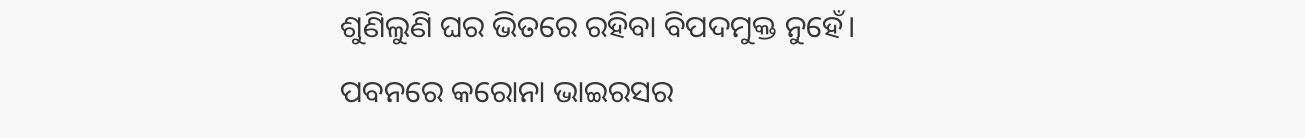ଶୁଣିଲୁଣି ଘର ଭିତରେ ରହିବା ବିପଦମୁକ୍ତ ନୁହେଁ।
ପବନରେ କରୋନା ଭାଇରସର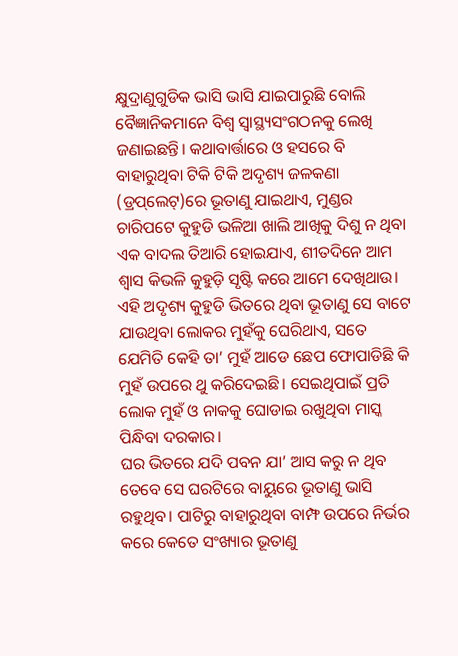କ୍ଷୁଦ୍ରାଣୁଗୁଡିକ ଭାସି ଭାସି ଯାଇପାରୁଛି ବୋଲି ବୈଜ୍ଞାନିକମାନେ ବିଶ୍ୱ ସ୍ବାସ୍ଥ୍ୟସଂଗଠନକୁ ଲେଖି ଜଣାଇଛନ୍ତି। କଥାବାର୍ତ୍ତାରେ ଓ ହସରେ ବି ବାହାରୁଥିବା ଟିକି ଟିକି ଅଦୃଶ୍ୟ ଜଳକଣା (ଡ୍ରପ୍‌ଲେଟ୍‌)ରେ ଭୂତାଣୁ ଯାଇଥାଏ, ମୁଣ୍ଡର ଚାରିପଟେ କୁହୁଡି ଭଳିଆ ଖାଲି ଆଖିକୁ ଦିଶୁ ନ ଥିବା ଏକ ବାଦଲ ତିଆରି ହୋଇଯାଏ, ଶୀତଦିନେ ଆମ ଶ୍ୱାସ କିଭଳି କୁହୁଡ଼ି ସୃଷ୍ଟି କରେ ଆମେ ଦେଖିଥାଉ। ଏହି ଅଦୃଶ୍ୟ କୁହୁଡି ଭିତରେ ଥିବା ଭୂତାଣୁ ସେ ବାଟେ ଯାଉଥିବା ଲୋକର ମୁହଁକୁ ଘେରିଥାଏ, ସତେ ଯେମିତି କେହି ତା’ ମୁହଁ ଆଡେ ଛେପ ଫୋପାଡିଛି କି ମୁହଁ ଉପରେ ଥୁ କରିଦେଇଛି। ସେଇଥିପାଇଁ ପ୍ରତି ଲୋକ ମୁହଁ ଓ ନାକକୁ ଘୋଡାଇ ରଖୁଥିବା ମାସ୍କ ପିନ୍ଧିବା ଦରକାର।
ଘର ଭିତରେ ଯଦି ପବନ ଯା’ ଆସ କରୁ ନ ଥିବ ତେବେ ସେ ଘରଟିରେ ବାୟୁରେ ଭୂତାଣୁ ଭାସି ରହୁଥିବ। ପାଟିରୁ ବାହାରୁଥିବା ବାମ୍ଫ ଉପରେ ନିର୍ଭର କରେ କେତେ ସଂଖ୍ୟାର ଭୂତାଣୁ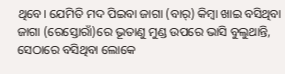ଥିବେ। ଯେମିତି ମଦ ପିଇବା ଜାଗା (ବାର୍‌) କିମ୍ବା ଖାଇ ବସିଥିବା ଜାଗା (ରେସ୍ତୋରାଁ)ରେ ଭୂତାଣୁ ମୁଣ୍ଡ ଉପରେ ଭାସି ବୁଲୁଥାନ୍ତି, ସେଠାରେ ବସିଥିବା ଲୋକେ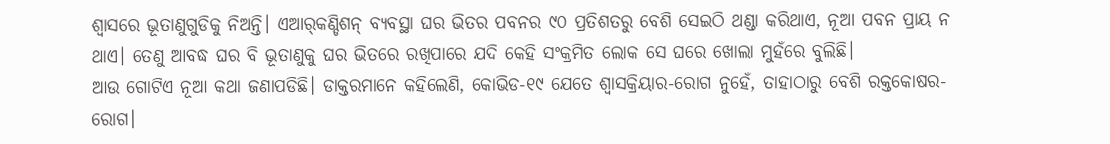ଶ୍ୱାସରେ ଭୂତାଣୁଗୁଡିକୁ ନିଅନ୍ତି। ଏଆର୍‌କଣ୍ଡିଶନ୍‌ ବ୍ୟବସ୍ଥା ଘର ଭିତର ପବନର ୯୦ ପ୍ରତିଶତରୁ ବେଶି ସେଇଠି ଥଣ୍ଡା କରିଥାଏ, ନୂଆ ପବନ ପ୍ରାୟ ନ ଥାଏ। ତେଣୁ ଆବଦ୍ଧ ଘର ବି ଭୂତାଣୁକୁ ଘର ଭିତରେ ରଖିପାରେ ଯଦି କେହି ସଂକ୍ରମିତ ଲୋକ ସେ ଘରେ ଖୋଲା ମୁହଁରେ ବୁଲିଛି।
ଆଉ ଗୋଟିଏ ନୂଆ କଥା ଜଣାପଡିଛି। ଡାକ୍ତରମାନେ କହିଲେଣି, କୋଭିଡ-୧୯ ଯେତେ ଶ୍ୱାସକ୍ରିୟାର-ରୋଗ ନୁହେଁ, ତାହାଠାରୁ ବେଶି ରକ୍ତକୋଷର-ରୋଗ।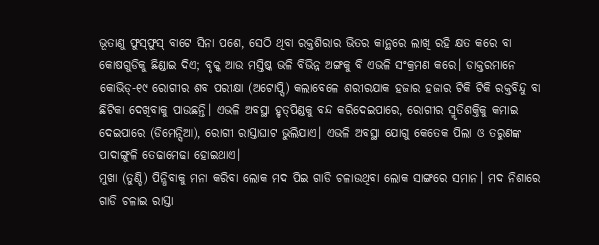ଭୂତାଣୁ ଫୁସ୍‌ଫୁସ୍‌ ବାଟେ ସିନା ପଶେ, ସେଠି ଥିବା ରକ୍ତଶିରାର ଭିତର କାନ୍ଥରେ ଲାଖି ରହି କ୍ଷତ କରେ ବା କୋଷଗୁଡିକୁ ଛିଣ୍ଡାଇ ଦିଏ; ବୃକ୍କ ଆଉ ମସ୍ତିଷ୍କ ଭଳି ବିଭିନ୍ନ ଅଙ୍ଗକୁ ବି ଏଭଳି ସଂକ୍ରମଣ କରେ। ଡାକ୍ତରମାନେ କୋଭିଡ୍‌-୧୯ ରୋଗୀର ଶବ ପରୀକ୍ଷା (ଅଟୋପ୍ସି) କଲାବେଳେ ଶରୀରଯାକ ହଜାର ହଜାର ଟିକି ଟିକି ରକ୍ତବିନ୍ଦୁ ବା ଛିଟିକା ଦେଖିବାକୁ ପାଉଛନ୍ତି। ଏଭଳି ଅବସ୍ଥା ହୃତ୍‌ପିଣ୍ଡକୁ ବନ୍ଦ କରିଦେଇପାରେ, ରୋଗୀର ସ୍ମୃତିଶକ୍ତିକୁ କମାଇ ଦେଇପାରେ (ଡିମେନ୍ସିଆ), ରୋଗୀ ରାସ୍ତାଘାଟ ଭୁଲିଯାଏ। ଏଭଳି ଅବସ୍ଥା ଯୋଗୁ କେତେକ ପିଲା ଓ ତରୁଣଙ୍କ ପାଦାଙ୍ଗୁଳି ତେଢାମେଢା ହୋଇଥାଏ।
ମୁଖା (ତୁଣ୍ଡି) ପିନ୍ଧିବାକୁ ମନା କରିବା ଲୋକ ମଦ ପିଇ ଗାଡି ଚଳାଉଥିବା ଲୋକ ସାଙ୍ଗରେ ସମାନ। ମଦ ନିଶାରେ ଗାଡି ଚଳାଇ ରାସ୍ତା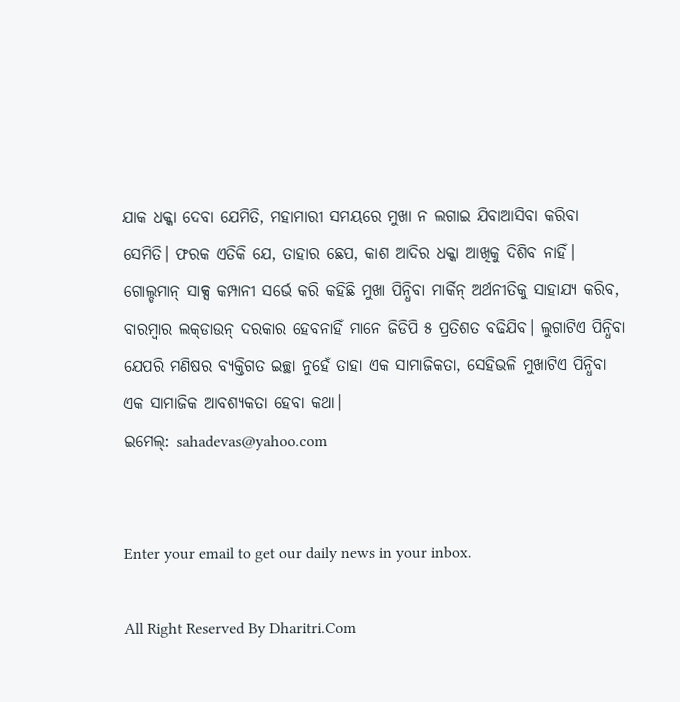ଯାକ ଧକ୍କା ଦେବା ଯେମିତି, ମହାମାରୀ ସମୟରେ ମୁଖା ନ ଲଗାଇ ଯିବାଆସିବା କରିବା ସେମିତି। ଫରକ ଏତିକି ଯେ, ତାହାର ଛେପ, କାଶ ଆଦିର ଧକ୍କା ଆଖିକୁ ଦିଶିବ ନାହିଁ। ଗୋଲ୍ଡମାନ୍‌ ସାକ୍ସ କମ୍ପାନୀ ସର୍ଭେ କରି କହିଛି ମୁଖା ପିନ୍ଧିବା ମାର୍କିନ୍‌ ଅର୍ଥନୀତିକୁ ସାହାଯ୍ୟ କରିବ, ବାରମ୍ବାର ଲକ୍‌ଡାଉନ୍‌ ଦରକାର ହେବନାହିଁ ମାନେ ଜିଡିପି ୫ ପ୍ରତିଶତ ବଢିଯିବ। ଲୁଗାଟିଏ ପିନ୍ଧିବା ଯେପରି ମଣିଷର ବ୍ୟକ୍ତିଗତ ଇଚ୍ଛା ନୁହେଁ ତାହା ଏକ ସାମାଜିକତା, ସେହିଭଳି ମୁଖାଟିଏ ପିନ୍ଧିବା ଏକ ସାମାଜିକ ଆବଶ୍ୟକତା ହେବା କଥା।
ଇମେଲ୍‌: sahadevas@yahoo.com


Enter your email to get our daily news in your inbox.

All Right Reserved By Dharitri.Com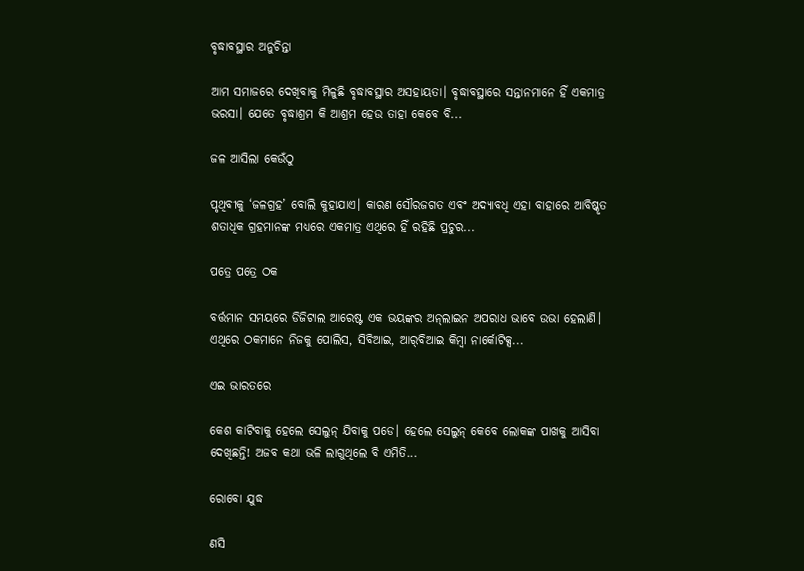ବୃଦ୍ଧାବସ୍ଥାର ଅନୁଚିନ୍ତା

ଆମ ସମାଜରେ ଦେଖିବାକୁ ମିଳୁଛି ବୃଦ୍ଧାବସ୍ଥାର ଅସହାୟତା। ବୃଦ୍ଧାବସ୍ଥାରେ ସନ୍ତାନମାନେ ହିଁ ଏକମାତ୍ର ଭରସା। ଯେତେ ବୃଦ୍ଧାଶ୍ରମ କି ଆଶ୍ରମ ହେଉ ତାହା କେବେ ବି...

ଜଳ ଆସିଲା କେଉଁଠୁ

ପୃଥିବୀକୁ ‘ଜଳଗ୍ରହ’ ବୋଲି କୁହାଯାଏ। କାରଣ ସୌରଜଗତ ଏବଂ ଅଦ୍ୟାବଧି ଏହା ବାହାରେ ଆବିଷ୍କୃତ ଶତାଧିକ ଗ୍ରହମାନଙ୍କ ମଧ୍ୟରେ ଏକମାତ୍ର ଏଥିରେ ହିଁ ରହିଛି ପ୍ରଚୁର...

ପତ୍ରେ ପତ୍ରେ ଠକ

ବର୍ତ୍ତମାନ ସମୟରେ ଡିଜିଟାଲ ଆରେଷ୍ଟ ଏକ ଭୟଙ୍କର ଅନ୍‌ଲାଇନ ଅପରାଧ ଭାବେ ଉଭା ହେଲାଣି। ଏଥିରେ ଠକମାନେ ନିଜକୁ ପୋଲିସ, ସିବିଆଇ, ଆର୍‌ବିଆଇ କିମ୍ବା ନାର୍କୋଟିକ୍ସ...

ଏଇ ଭାରତରେ

କେଶ କାଟିବାକୁ ହେଲେ ସେଲୁନ୍‌ ଯିବାକୁ ପଡେ। ହେଲେ ସେଲୁନ୍‌ କେବେ ଲୋକଙ୍କ ପାଖକୁ ଆସିବା ଦେଖିଛନ୍ତି! ଅଜବ କଥା ଭଳି ଲାଗୁଥିଲେ ବି ଏମିତି...

ରୋବୋ ଯୁଦ୍ଧ

ଣସି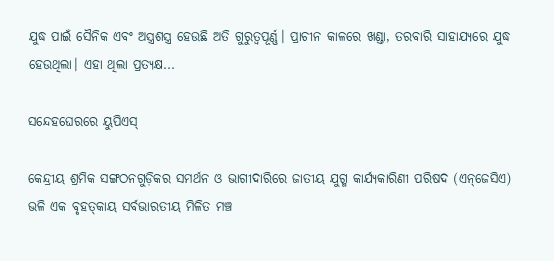ଯୁଦ୍ଧ ପାଇଁ ସୈନିକ ଏବଂ ଅସ୍ତ୍ରଶସ୍ତ୍ର ହେଉଛି ଅତି ଗୁରୁତ୍ୱପୂର୍ଣ୍ଣ। ପ୍ରାଚୀନ କାଳରେ ଖଣ୍ଡା, ତରବାରି ସାହାଯ୍ୟରେ ଯୁଦ୍ଧ ହେଉଥିଲା। ଏହା ଥିଲା ପ୍ରତ୍ୟକ୍ଷ...

ସନ୍ଦେହଘେରରେ ୟୁପିଏସ୍‌

କେନ୍ଦ୍ରୀୟ ଶ୍ରମିକ ସଙ୍ଗଠନଗୁଡ଼ିକର ସମର୍ଥନ ଓ ଭାଗୀଦାରିରେ ଜାତୀୟ ଯୁଗ୍ମ କାର୍ଯ୍ୟକାରିଣୀ ପରିଷଦ (ଏନ୍‌ଜେସିଏ) ଭଳି ଏକ ବୃହତ୍‌କାୟ ସର୍ବଭାରତୀୟ ମିଳିତ ମଞ୍ଚ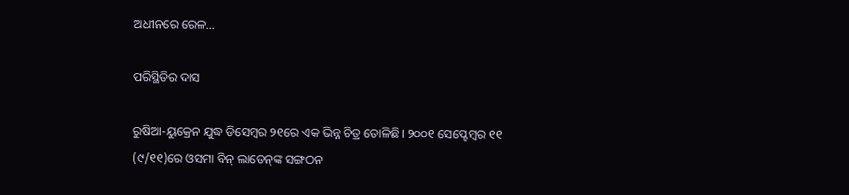ଅଧୀନରେ ରେଳ...

ପରିସ୍ଥିତିର ଦାସ

ରୁଷିଆ-ୟୁକ୍ରେନ ଯୁଦ୍ଧ ଡିସେମ୍ବର ୨୧ରେ ଏକ ଭିନ୍ନ ଚିତ୍ର ତୋଳିଛି। ୨୦୦୧ ସେପ୍ଟେମ୍ବର ୧୧ (୯/୧୧)ରେ ଓସମା ବିନ୍‌ ଲାଡେନ୍‌ଙ୍କ ସଙ୍ଗଠନ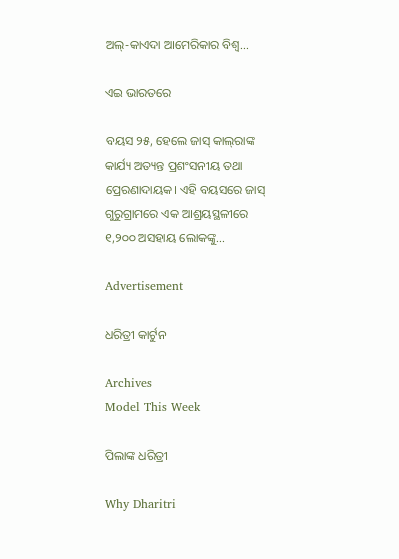ଅଲ୍‌-କାଏଦା ଆମେରିକାର ବିଶ୍ୱ...

ଏଇ ଭାରତରେ

ବୟସ ୨୫, ହେଲେ ଜାସ୍‌ କାଲ୍‌ରାଙ୍କ କାର୍ଯ୍ୟ ଅତ୍ୟନ୍ତ ପ୍ରଶଂସନୀୟ ତଥା ପ୍ରେରଣାଦାୟକ। ଏହି ବୟସରେ ଜାସ୍‌ ଗୁରୁଗ୍ରାମରେ ଏକ ଆଶ୍ରୟସ୍ଥଳୀରେ ୧,୨୦୦ ଅସହାୟ ଲୋକଙ୍କୁ...

Advertisement

ଧରିତ୍ରୀ କାର୍ଟୁନ

Archives
Model This Week

ପିଲାଙ୍କ ଧରିତ୍ରୀ

Why Dharitri